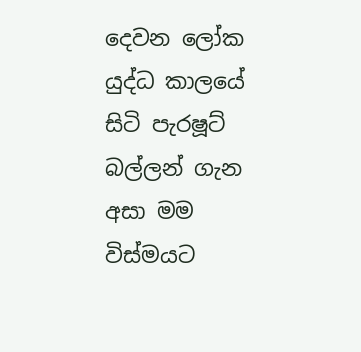දෙවන ලෝක යුද්ධ කාලයේ සිටි පැරෂූට් බල්ලන් ගැන අසා මම විස්මයට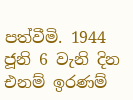පත්වීමි. 1944 ජූනි 6 වැනි දින එනම් ඉරණම්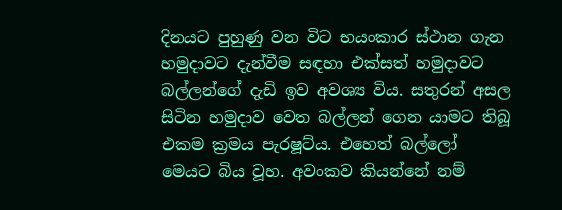දිනයට පුහුණු වන විට භයංකාර ස්ථාන ගැන හමුදාවට දැන්වීම සඳහා එක්සත් හමුදාවට බල්ලන්ගේ දැඩි ඉව අවශ්‍ය විය. සතුරන් අසල සිටින හමුදාව වෙත බල්ලන් ගෙන යාමට තිබූ එකම ක්‍රමය පැරෂූට්ය. එහෙත් බල්ලෝ මෙයට බිය වූහ. අවංකව කියන්නේ නම්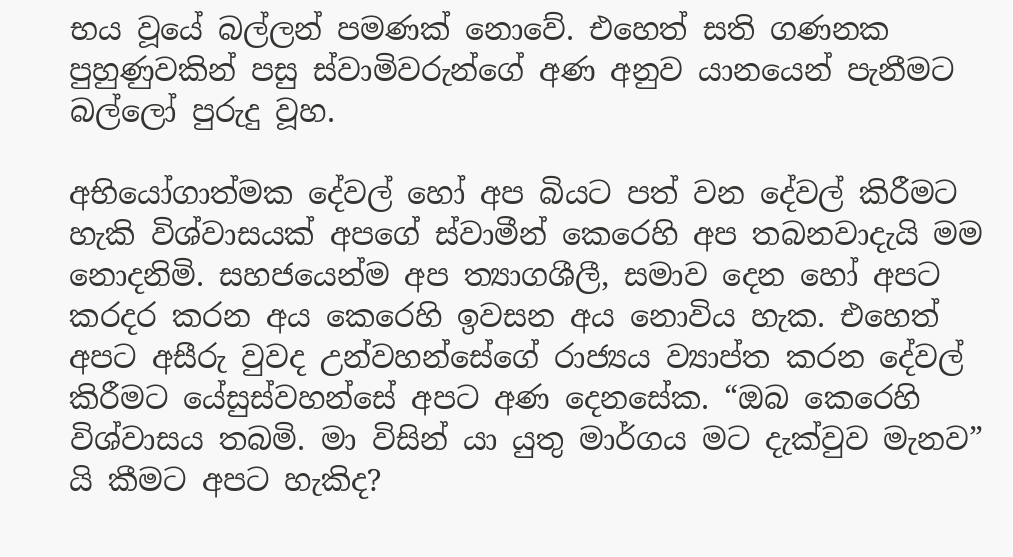භය වූයේ බල්ලන් පමණක් නොවේ. එහෙත් සති ගණනක පුහුණුවකින් පසු ස්වාමිවරුන්ගේ අණ අනුව යානයෙන් පැනීමට බල්ලෝ පුරුදු වූහ.

අභියෝගාත්මක දේවල් හෝ අප බියට පත් වන දේවල් කිරීමට හැකි විශ්වාසයක් අපගේ ස්වාමීන් කෙරෙහි අප තබනවාදැයි මම නොදනිමි. සහජයෙන්ම අප ත්‍යාගශීලී, සමාව දෙන හෝ අපට කරදර කරන අය කෙරෙහි ඉවසන අය නොවිය හැක. එහෙත් අපට අසීරු වුවද උන්වහන්සේගේ රාජ්‍යය ව්‍යාප්ත කරන දේවල් කිරීමට යේසුස්වහන්සේ අපට අණ දෙනසේක. “ඔබ කෙරෙහි විශ්වාසය තබමි. මා විසින් යා යුතු මාර්ගය මට දැක්වුව මැනව” යි කීමට අපට හැකිද?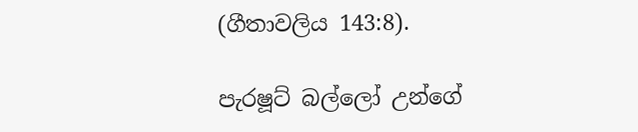(ගීතාවලිය 143:8).

පැරෂූට් බල්ලෝ උන්ගේ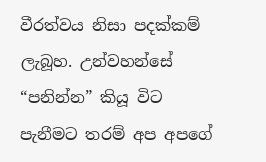වීරත්වය නිසා පදක්කම් ලැබූහ. උන්වහන්සේ “පනින්න” කියූ විට පැනීමට තරම් අප අපගේ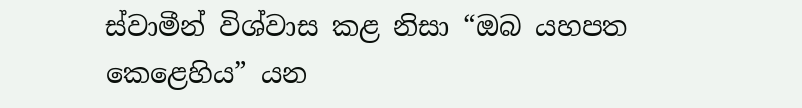ස්වාමීන් විශ්වාස කළ නිසා “ඔබ යහපත කෙළෙහිය” යන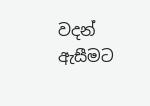වදන් ඇසීමට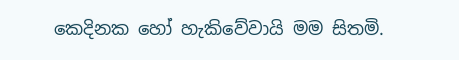කෙදිනක හෝ හැකිවේවායි මම සිතමි.